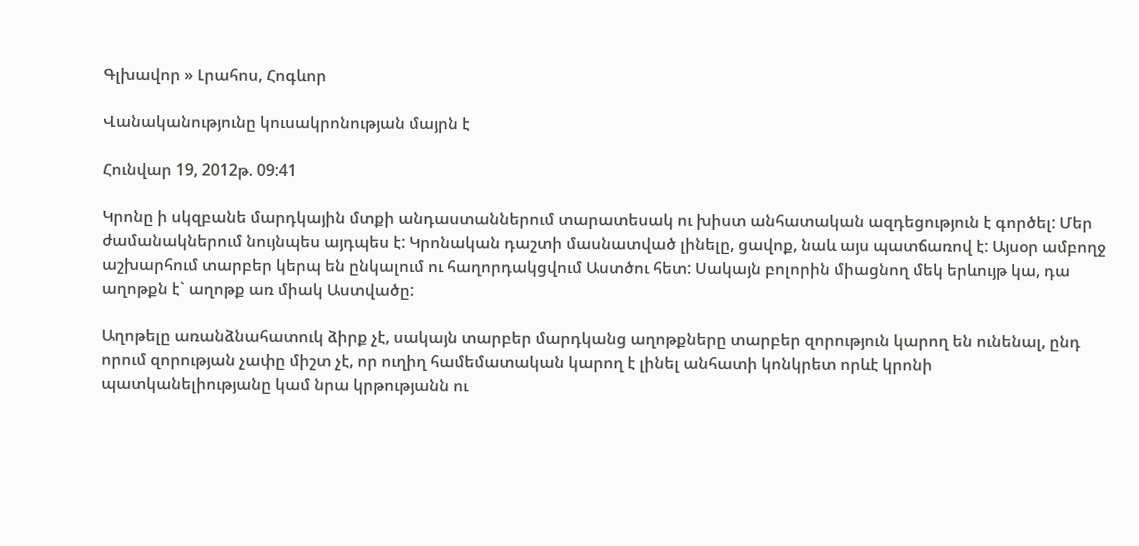Գլխավոր » Լրահոս, Հոգևոր

Վանականությունը կուսակրոնության մայրն է

Հունվար 19, 2012թ. 09:41

Կրոնը ի սկզբանե մարդկային մտքի անդաստաններում տարատեսակ ու խիստ անհատական ազդեցություն է գործել: Մեր ժամանակներում նույնպես այդպես է: Կրոնական դաշտի մասնատված լինելը, ցավոք, նաև այս պատճառով է: Այսօր ամբողջ աշխարհում տարբեր կերպ են ընկալում ու հաղորդակցվում Աստծու հետ: Սակայն բոլորին միացնող մեկ երևույթ կա, դա աղոթքն է` աղոթք առ միակ Աստվածը:

Աղոթելը առանձնահատուկ ձիրք չէ, սակայն տարբեր մարդկանց աղոթքները տարբեր զորություն կարող են ունենալ, ընդ որում զորության չափը միշտ չէ, որ ուղիղ համեմատական կարող է լինել անհատի կոնկրետ որևէ կրոնի պատկանելիությանը կամ նրա կրթությանն ու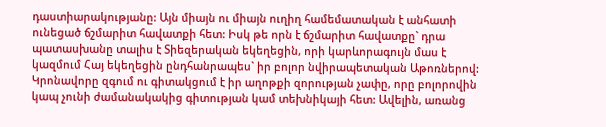դաստիարակությանը: Այն միայն ու միայն ուղիղ համեմատական է անհատի ունեցած ճշմարիտ հավատքի հետ: Իսկ թե որն է ճշմարիտ հավատքը` դրա պատասխանը տալիս է Տիեզերական եկեղեցին, որի կարևորագույն մաս է կազմում Հայ եկեղեցին ընդհանրապես` իր բոլոր նվիրապետական Աթոռներով: Կրոնավորը զգում ու գիտակցում է իր աղոթքի զորության չափը, որը բոլորովին կապ չունի ժամանակակից գիտության կամ տեխնիկայի հետ: Ավելին, առանց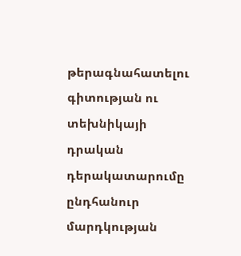թերագնահատելու գիտության ու տեխնիկայի դրական դերակատարումը ընդհանուր մարդկության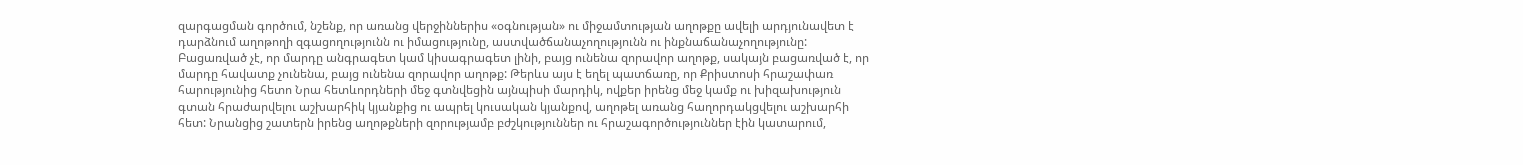զարգացման գործում, նշենք, որ առանց վերջիններիս «օգնության» ու միջամտության աղոթքը ավելի արդյունավետ է դարձնում աղոթողի զգացողությունն ու իմացությունը, աստվածճանաչողությունն ու ինքնաճանաչողությունը: Բացառված չէ, որ մարդը անգրագետ կամ կիսագրագետ լինի, բայց ունենա զորավոր աղոթք, սակայն բացառված է, որ մարդը հավատք չունենա, բայց ունենա զորավոր աղոթք: Թերևս այս է եղել պատճառը, որ Քրիստոսի հրաշափառ հարությունից հետո Նրա հետևորդների մեջ գտնվեցին այնպիսի մարդիկ, ովքեր իրենց մեջ կամք ու խիզախություն գտան հրաժարվելու աշխարհիկ կյանքից ու ապրել կուսական կյանքով, աղոթել առանց հաղորդակցվելու աշխարհի հետ: Նրանցից շատերն իրենց աղոթքների զորությամբ բժշկություններ ու հրաշագործություններ էին կատարում,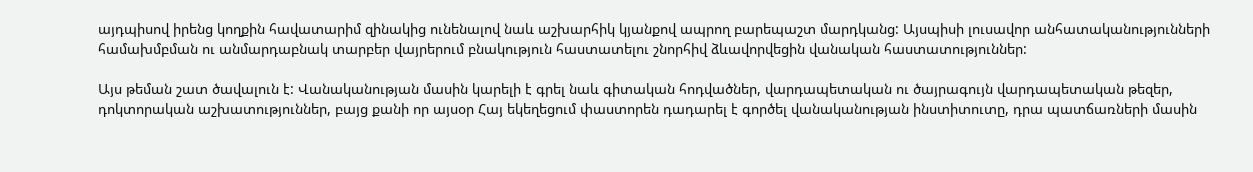այդպիսով իրենց կողքին հավատարիմ զինակից ունենալով նաև աշխարհիկ կյանքով ապրող բարեպաշտ մարդկանց: Այսպիսի լուսավոր անհատականությունների համախմբման ու անմարդաբնակ տարբեր վայրերում բնակություն հաստատելու շնորհիվ ձևավորվեցին վանական հաստատություններ:

Այս թեման շատ ծավալուն է: Վանականության մասին կարելի է գրել նաև գիտական հոդվածներ, վարդապետական ու ծայրագույն վարդապետական թեզեր, դոկտորական աշխատություններ, բայց քանի որ այսօր Հայ եկեղեցում փաստորեն դադարել է գործել վանականության ինստիտուտը, դրա պատճառների մասին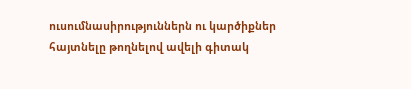ուսումնասիրություններն ու կարծիքներ հայտնելը թողնելով ավելի գիտակ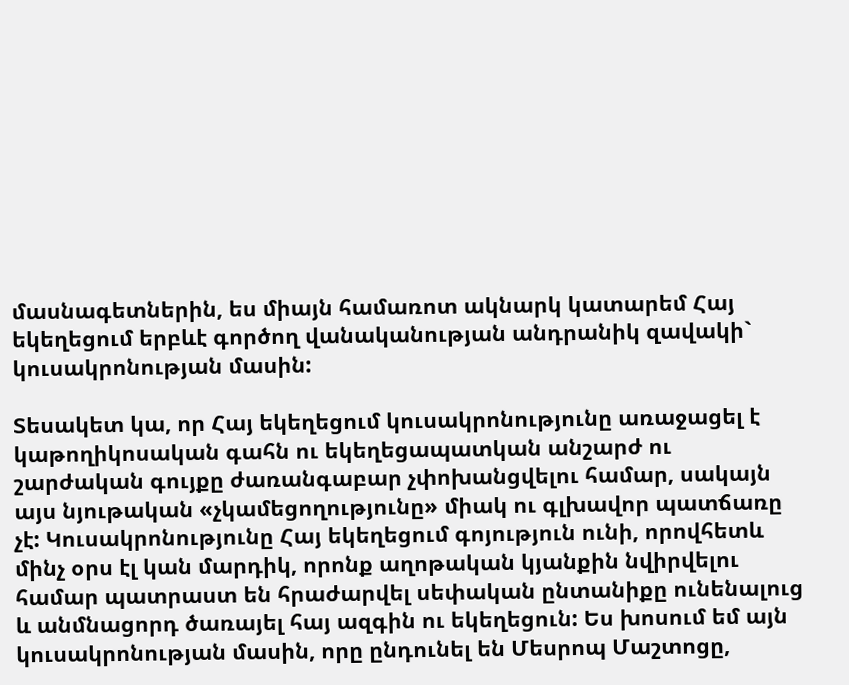մասնագետներին, ես միայն համառոտ ակնարկ կատարեմ Հայ եկեղեցում երբևէ գործող վանականության անդրանիկ զավակի` կուսակրոնության մասին:

Տեսակետ կա, որ Հայ եկեղեցում կուսակրոնությունը առաջացել է կաթողիկոսական գահն ու եկեղեցապատկան անշարժ ու շարժական գույքը ժառանգաբար չփոխանցվելու համար, սակայն այս նյութական «չկամեցողությունը» միակ ու գլխավոր պատճառը չէ: Կուսակրոնությունը Հայ եկեղեցում գոյություն ունի, որովհետև մինչ օրս էլ կան մարդիկ, որոնք աղոթական կյանքին նվիրվելու համար պատրաստ են հրաժարվել սեփական ընտանիքը ունենալուց և անմնացորդ ծառայել հայ ազգին ու եկեղեցուն: Ես խոսում եմ այն կուսակրոնության մասին, որը ընդունել են Մեսրոպ Մաշտոցը,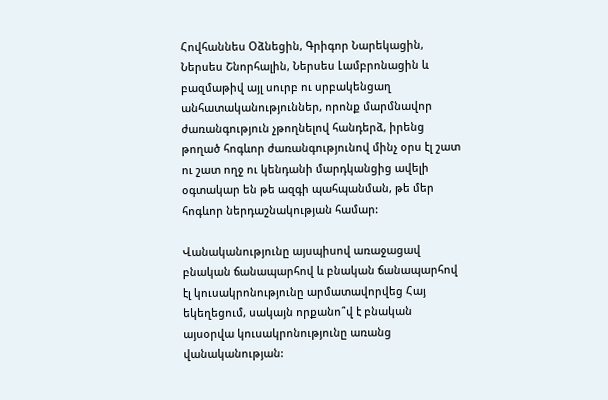Հովհաննես Օձնեցին, Գրիգոր Նարեկացին, Ներսես Շնորհալին, Ներսես Լամբրոնացին և բազմաթիվ այլ սուրբ ու սրբակենցաղ անհատականություններ, որոնք մարմնավոր ժառանգություն չթողնելով հանդերձ, իրենց թողած հոգևոր ժառանգությունով մինչ օրս էլ շատ ու շատ ողջ ու կենդանի մարդկանցից ավելի օգտակար են թե ազգի պահպանման, թե մեր հոգևոր ներդաշնակության համար:

Վանականությունը այսպիսով առաջացավ բնական ճանապարհով և բնական ճանապարհով էլ կուսակրոնությունը արմատավորվեց Հայ եկեղեցում, սակայն որքանո՞վ է բնական այսօրվա կուսակրոնությունը առանց վանականության: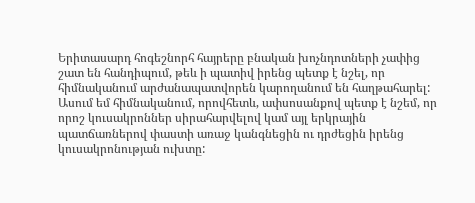Երիտասարդ հոգեշնորհ հայրերը բնական խոչնդոտների չափից շատ են հանդիպում, թեև ի պատիվ իրենց պետք է նշել, որ հիմնականում արժանապատվորեն կարողանում են հաղթահարել: Ասում եմ հիմնականում, որովհետև, ափսոսանքով պետք է նշեմ, որ որոշ կուսակրոններ սիրահարվելով կամ այլ երկրային պատճառներով փաստի առաջ կանգնեցին ու դրժեցին իրենց կուսակրոնության ուխտը: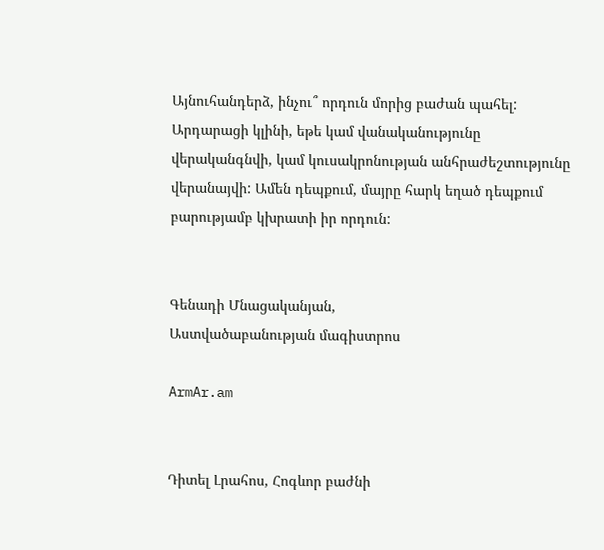Այնուհանդերձ, ինչու՞ որդուն մորից բաժան պահել: Արդարացի կլինի, եթե կամ վանականությունը վերականգնվի, կամ կուսակրոնության անհրաժեշտությունը վերանայվի: Ամեն դեպքում, մայրը հարկ եղած դեպքում բարությամբ կխրատի իր որդուն:


Գենադի Մնացականյան,
Աստվածաբանության մագիստրոս

ArmAr.am


Դիտել Լրահոս, Հոգևոր բաժնի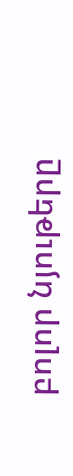բոլոր նյութերը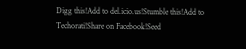Digg this!Add to del.icio.us!Stumble this!Add to Techorati!Share on Facebook!Seed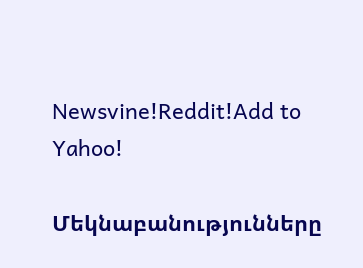Newsvine!Reddit!Add to Yahoo!

Մեկնաբանությունները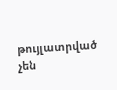թույլատրված չեն